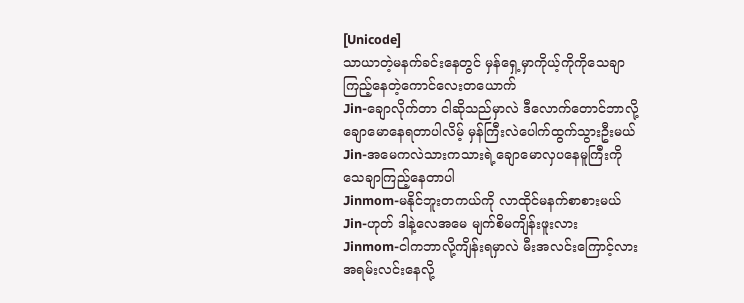[Unicode]
သာယာတဲ့မနက်ခင်းနေတွင် မှန်ရှေ့မှာကိုယ့်ကိုကိုသေချာကြည့်နေတဲ့ကောင်လေးတယောက်
Jin-ချောလိုက်တာ ငါဆိုသည်မှာလဲ ဒီလောက်တောင်ဘာလို့ချောမောနေရတာပါလိမ့် မှန်ကြီးလဲပေါက်ထွက်သွားဦးမယ်
Jin-အမေကလဲသားကသားရဲ့ချောမောလှပနေမူကြီးကိုသေချာကြည့်နေတာပါ
Jinmom-မနိုင်ဘူးတကယ်ကို လာထိုင်မနက်စာစားမယ်
Jin-ဟုတ် ဒါနဲ့လေအမေ မျက်စိမကျိန်းဖူးလား
Jinmom-ငါကဘာလို့ကျိန်းရမှာလဲ မီးအလင်းကြောင့်လား အရမ်းလင်းနေလို့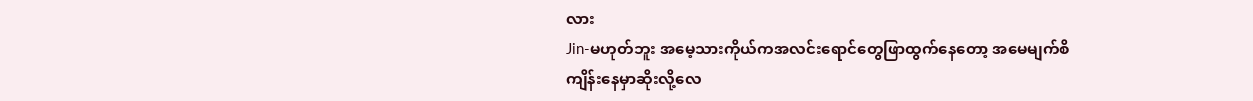လား
Jin-မဟုတ်ဘူး အမေ့သားကိုယ်ကအလင်းရောင်တွေဖြာထွက်နေတော့ အမေမျက်စိကျိန်းနေမှာဆိုးလို့လေ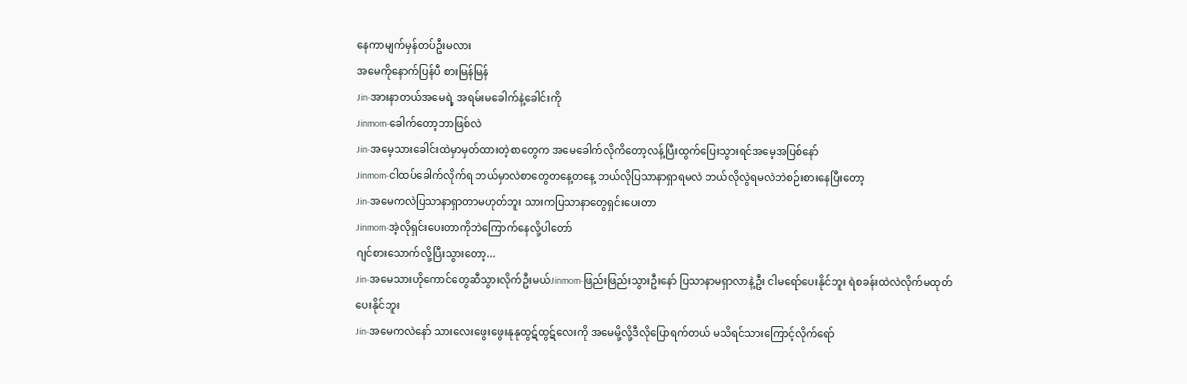နေကာမျက်မှန်တပ်ဦးမလား
အမေကိုနောက်ပြန်ပီ စားမြန်မြန်
Jin-အားနာတယ်အမေရဲ့ အရမ်းမခေါက်နဲ့ခေါင်းကို
Jinmom-ခေါက်တော့ဘာဖြစ်လဲ
Jin-အမေ့သားခေါင်းထဲမှာမှတ်ထားတဲ့စာတွေက အမေခေါက်လိုကိတော့လန့်ပြီးထွက်ပြေးသွားရင်အမေ့အပြစ်နော်
Jinmom-ငါထပ်ခေါက်လိုက်ရ ဘယ်မှာလဲစာတွေတနေ့တနေ့ ဘယ်လိုပြသာနာရှာရမလဲ ဘယ်လိုလွဲရမလဲဘဲစဉ်းစားနေပြီးတော့
Jin-အမေကလဲပြသာနာရှာတာမဟုတ်ဘူး သားကပြသာနာတွေရှင်းပေးတာ
Jinmom-အဲ့လိုရှင်းပေးတာကိုဘဲကြောက်နေလို့ပါတော်
ဂျင်စားသောက်လို့ပြီးသွားတော့...
Jin-အမေသားဟိုကောင်တွေဆီသွားလိုက်ဦးမယ်Jinmom-ဖြည်းဖြည်းသွားဦးနော် ပြသာနာမရှာလာနဲ့ဦး ငါမရော်ပေးနိုင်ဘူး ရဲစခန်းထဲလဲလိုက်မထုတ်ပေးနိုင်ဘူး
Jin-အမေကလဲနော် သားလေးဖွေးဖွေးနုနုထွဋ်ထွဋ်လေးကို အမေမို့လို့ဒီလိုပြောရက်တယ် မသိရင်သားကြောင့်လိုက်ရော်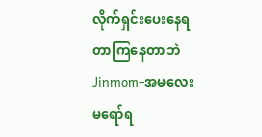လိုက်ရှင်းပေးနေရတာကြနေတာဘဲ
Jinmom-အမလေး မရော်ရ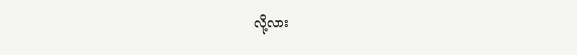လို့လား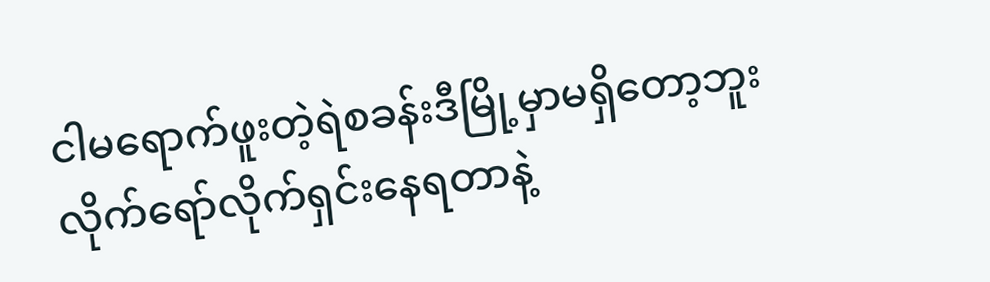ငါမရောက်ဖူးတဲ့ရဲစခန်းဒီမြို့မှာမရှိတော့ဘူး လိုက်ရော်လိုက်ရှင်းနေရတာနဲ့